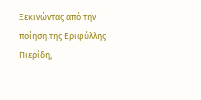Ξεκινώντας από την ποίηση της Εριφύλλης Πιερίδη,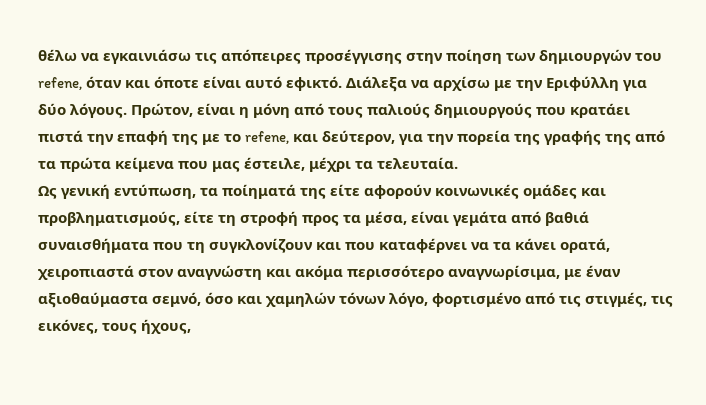θέλω να εγκαινιάσω τις απόπειρες προσέγγισης στην ποίηση των δημιουργών του refene, όταν και όποτε είναι αυτό εφικτό. Διάλεξα να αρχίσω με την Εριφύλλη για δύο λόγους. Πρώτον, είναι η μόνη από τους παλιούς δημιουργούς που κρατάει πιστά την επαφή της με το refene, και δεύτερον, για την πορεία της γραφής της από τα πρώτα κείμενα που μας έστειλε, μέχρι τα τελευταία.
Ως γενική εντύπωση, τα ποίηματά της είτε αφορούν κοινωνικές ομάδες και προβληματισμούς, είτε τη στροφή προς τα μέσα, είναι γεμάτα από βαθιά συναισθήματα που τη συγκλονίζουν και που καταφέρνει να τα κάνει ορατά, χειροπιαστά στον αναγνώστη και ακόμα περισσότερο αναγνωρίσιμα, με έναν αξιοθαύμαστα σεμνό, όσο και χαμηλών τόνων λόγο, φορτισμένο από τις στιγμές, τις εικόνες, τους ήχους,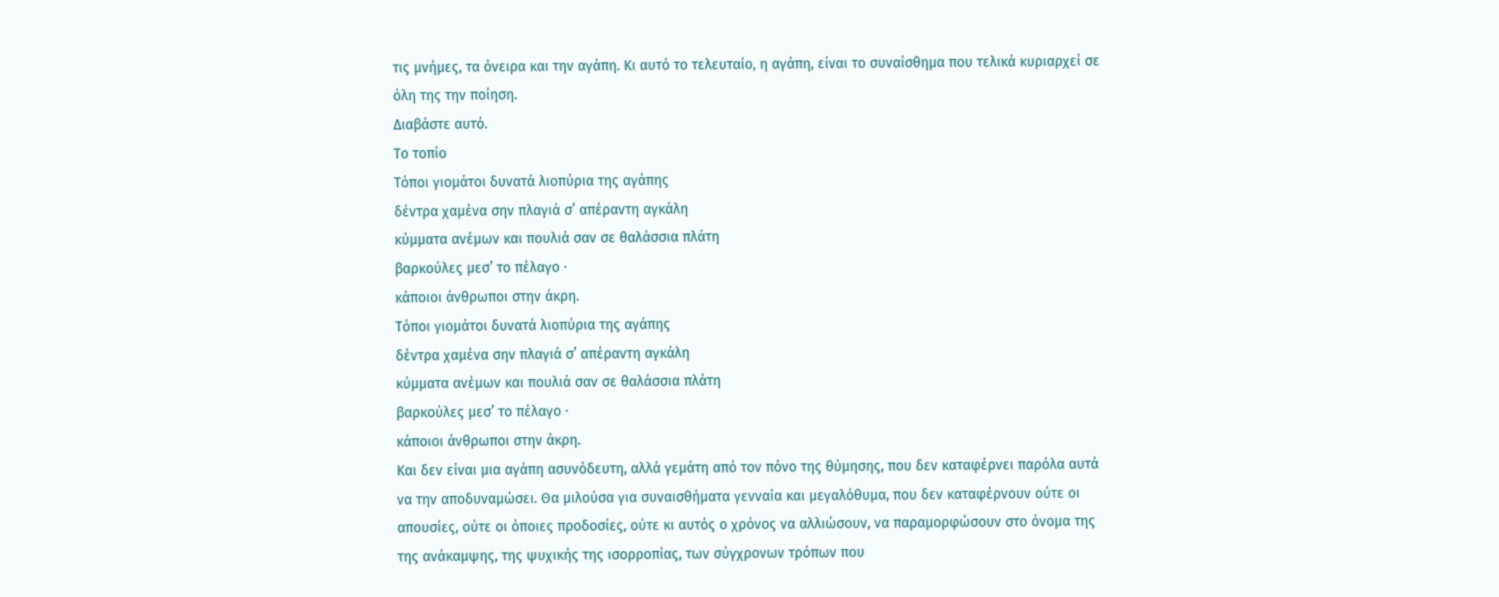τις μνήμες, τα όνειρα και την αγάπη. Κι αυτό το τελευταίο, η αγάπη, είναι το συναίσθημα που τελικά κυριαρχεί σε όλη της την ποίηση.
Διαβάστε αυτό.
Το τοπίο
Τόποι γιομάτοι δυνατά λιοπύρια της αγάπης
δέντρα χαμένα σην πλαγιά σ’ απέραντη αγκάλη
κύμματα ανέμων και πουλιά σαν σε θαλάσσια πλάτη
βαρκούλες μεσ’ το πέλαγο ·
κάποιοι άνθρωποι στην άκρη.
Τόποι γιομάτοι δυνατά λιοπύρια της αγάπης
δέντρα χαμένα σην πλαγιά σ’ απέραντη αγκάλη
κύμματα ανέμων και πουλιά σαν σε θαλάσσια πλάτη
βαρκούλες μεσ’ το πέλαγο ·
κάποιοι άνθρωποι στην άκρη.
Και δεν είναι μια αγάπη ασυνόδευτη, αλλά γεμάτη από τον πόνο της θύμησης, που δεν καταφέρνει παρόλα αυτά να την αποδυναμώσει. Θα μιλούσα για συναισθήματα γενναία και μεγαλόθυμα, που δεν καταφέρνουν ούτε οι απουσίες, ούτε οι όποιες προδοσίες, ούτε κι αυτός ο χρόνος να αλλιώσουν, να παραμορφώσουν στο όνομα της της ανάκαμψης, της ψυχικής της ισορροπίας, των σύγχρονων τρόπων που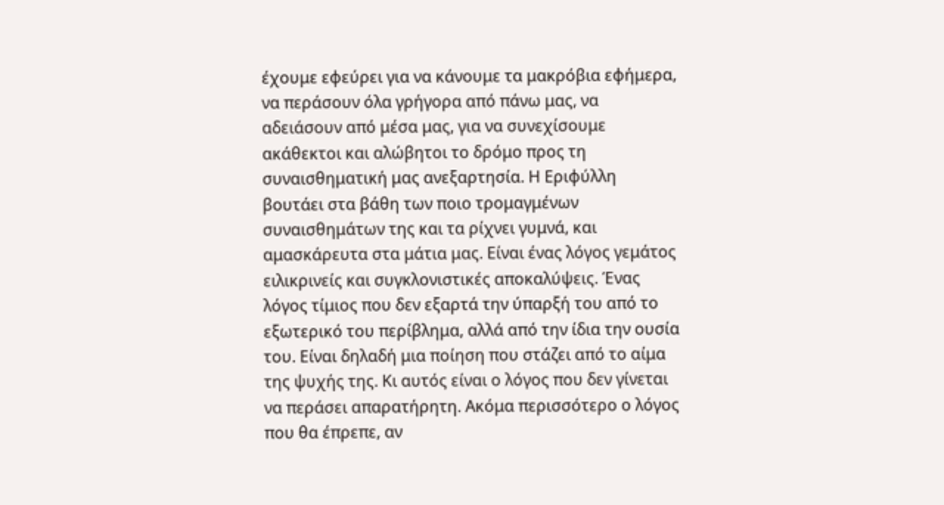έχουμε εφεύρει για να κάνουμε τα μακρόβια εφήμερα, να περάσουν όλα γρήγορα από πάνω μας, να αδειάσουν από μέσα μας, για να συνεχίσουμε ακάθεκτοι και αλώβητοι το δρόμο προς τη συναισθηματική μας ανεξαρτησία. Η Εριφύλλη βουτάει στα βάθη των ποιο τρομαγμένων συναισθημάτων της και τα ρίχνει γυμνά, και αμασκάρευτα στα μάτια μας. Είναι ένας λόγος γεμάτος ειλικρινείς και συγκλονιστικές αποκαλύψεις. Ένας λόγος τίμιος που δεν εξαρτά την ύπαρξή του από το εξωτερικό του περίβλημα, αλλά από την ίδια την ουσία του. Είναι δηλαδή μια ποίηση που στάζει από το αίμα της ψυχής της. Κι αυτός είναι ο λόγος που δεν γίνεται να περάσει απαρατήρητη. Ακόμα περισσότερο ο λόγος που θα έπρεπε, αν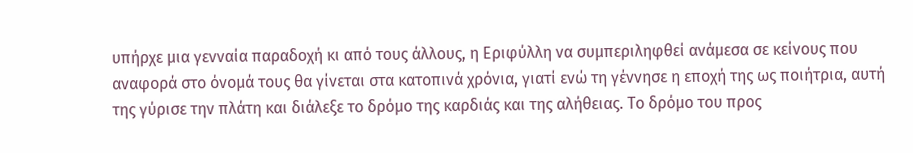υπήρχε μια γενναία παραδοχή κι από τους άλλους, η Εριφύλλη να συμπεριληφθεί ανάμεσα σε κείνους που αναφορά στο όνομά τους θα γίνεται στα κατοπινά χρόνια, γιατί ενώ τη γέννησε η εποχή της ως ποιήτρια, αυτή της γύρισε την πλάτη και διάλεξε το δρόμο της καρδιάς και της αλήθειας. Το δρόμο του προς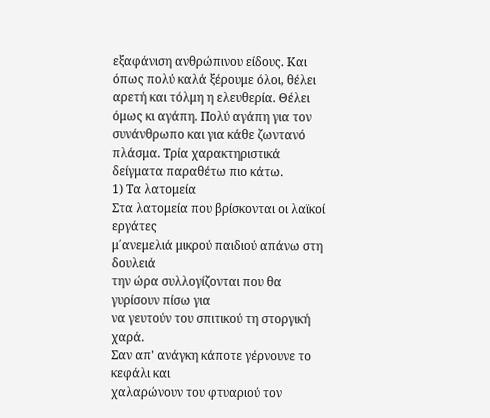εξαφάνιση ανθρώπινου είδους. Και όπως πολύ καλά ξέρουμε όλοι, θέλει αρετή και τόλμη η ελευθερία. Θέλει όμως κι αγάπη. Πολύ αγάπη για τον συνάνθρωπο και για κάθε ζωντανό πλάσμα. Τρία χαρακτηριστικά δείγματα παραθέτω πιο κάτω.
1) Τα λατομεία
Στα λατομεία που βρίσκονται οι λαϊκοί εργάτες
μ΄ανεμελιά μικρού παιδιού απάνω στη δουλειά
την ώρα συλλογίζονται που θα γυρίσουν πίσω για
να γευτούν του σπιτικού τη στοργική χαρά.
Σαν απ' ανάγκη κάποτε γέρνουνε το κεφάλι και
χαλαρώνουν του φτυαριού τον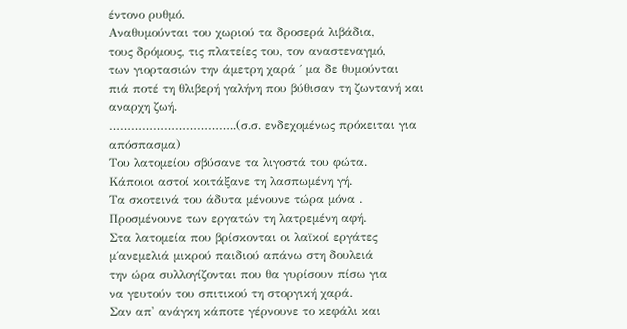έντονο ρυθμό.
Αναθυμούνται του χωριού τα δροσερά λιβάδια,
τους δρόμους, τις πλατείες του, τον αναστεναγμό,
των γιορτασιών την άμετρη χαρά ΄ μα δε θυμούνται
πιά ποτέ τη θλιβερή γαλήνη που βύθισαν τη ζωντανή και
αναρχη ζωή.
……………………………..(σ.σ. ενδεχομένως πρόκειται για απόσπασμα)
Του λατομείου σβύσανε τα λιγοστά του φώτα.
Κάποιοι αστοί κοιτάξανε τη λασπωμένη γή.
Τα σκοτεινά του άδυτα μένουνε τώρα μόνα .
Προσμένουνε των εργατών τη λατρεμένη αφή.
Στα λατομεία που βρίσκονται οι λαϊκοί εργάτες
μ΄ανεμελιά μικρού παιδιού απάνω στη δουλειά
την ώρα συλλογίζονται που θα γυρίσουν πίσω για
να γευτούν του σπιτικού τη στοργική χαρά.
Σαν απ' ανάγκη κάποτε γέρνουνε το κεφάλι και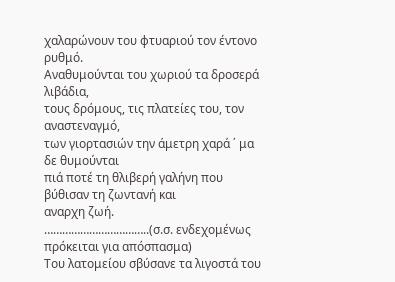χαλαρώνουν του φτυαριού τον έντονο ρυθμό.
Αναθυμούνται του χωριού τα δροσερά λιβάδια,
τους δρόμους, τις πλατείες του, τον αναστεναγμό,
των γιορτασιών την άμετρη χαρά ΄ μα δε θυμούνται
πιά ποτέ τη θλιβερή γαλήνη που βύθισαν τη ζωντανή και
αναρχη ζωή.
……………………………..(σ.σ. ενδεχομένως πρόκειται για απόσπασμα)
Του λατομείου σβύσανε τα λιγοστά του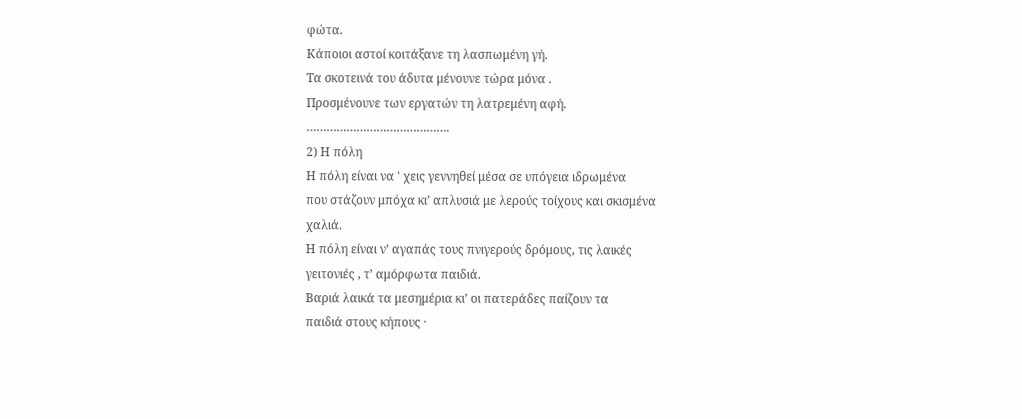φώτα.
Κάποιοι αστοί κοιτάξανε τη λασπωμένη γή.
Τα σκοτεινά του άδυτα μένουνε τώρα μόνα .
Προσμένουνε των εργατών τη λατρεμένη αφή.
…………………………………….
2) Η πόλη
Η πόλη είναι να ' χεις γεννηθεί μέσα σε υπόγεια ιδρωμένα
που στάζουν μπόχα κι’ απλυσιά με λερούς τοίχους και σκισμένα
χαλιά.
Η πόλη είναι ν’ αγαπάς τους πνιγερούς δρόμους, τις λαικές
γειτονιές , τ’ αμόρφωτα παιδιά.
Βαριά λαικά τα μεσημέρια κι’ οι πατεράδες παίζουν τα
παιδιά στους κήπους ·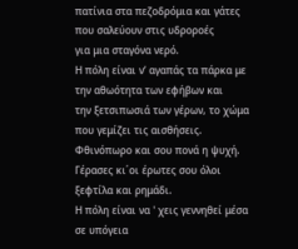πατίνια στα πεζοδρόμια και γάτες που σαλεύουν στις υδροροές
για μια σταγόνα νερό.
Η πόλη είναι ν’ αγαπάς τα πάρκα με την αθωότητα των εφήβων και
την ξετσιπωσιά των γέρων, το χώμα που γεμίζει τις αισθήσεις.
Φθινόπωρο και σου πονά η ψυχή.
Γέρασες κι΄οι έρωτες σου όλοι ξεφτίλα και ρημάδι.
Η πόλη είναι να ' χεις γεννηθεί μέσα σε υπόγεια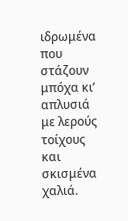ιδρωμένα
που στάζουν μπόχα κι’ απλυσιά με λερούς τοίχους και σκισμένα
χαλιά.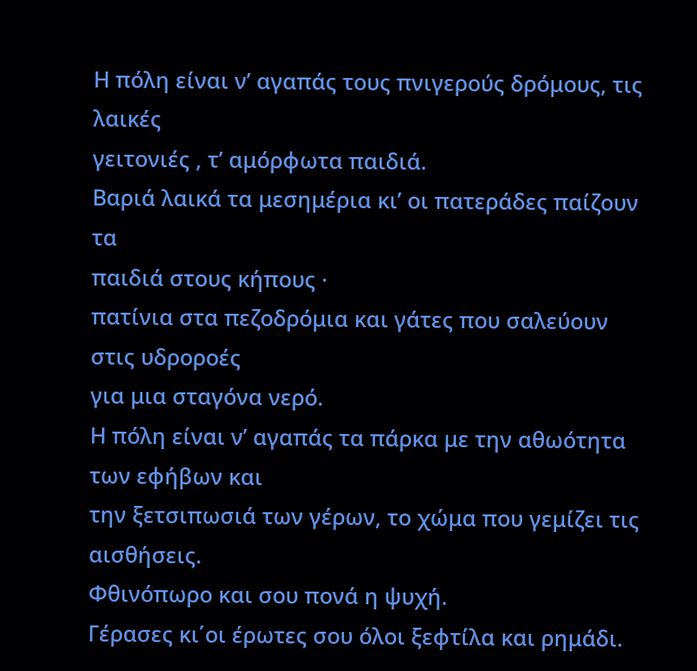Η πόλη είναι ν’ αγαπάς τους πνιγερούς δρόμους, τις λαικές
γειτονιές , τ’ αμόρφωτα παιδιά.
Βαριά λαικά τα μεσημέρια κι’ οι πατεράδες παίζουν τα
παιδιά στους κήπους ·
πατίνια στα πεζοδρόμια και γάτες που σαλεύουν στις υδροροές
για μια σταγόνα νερό.
Η πόλη είναι ν’ αγαπάς τα πάρκα με την αθωότητα των εφήβων και
την ξετσιπωσιά των γέρων, το χώμα που γεμίζει τις αισθήσεις.
Φθινόπωρο και σου πονά η ψυχή.
Γέρασες κι΄οι έρωτες σου όλοι ξεφτίλα και ρημάδι.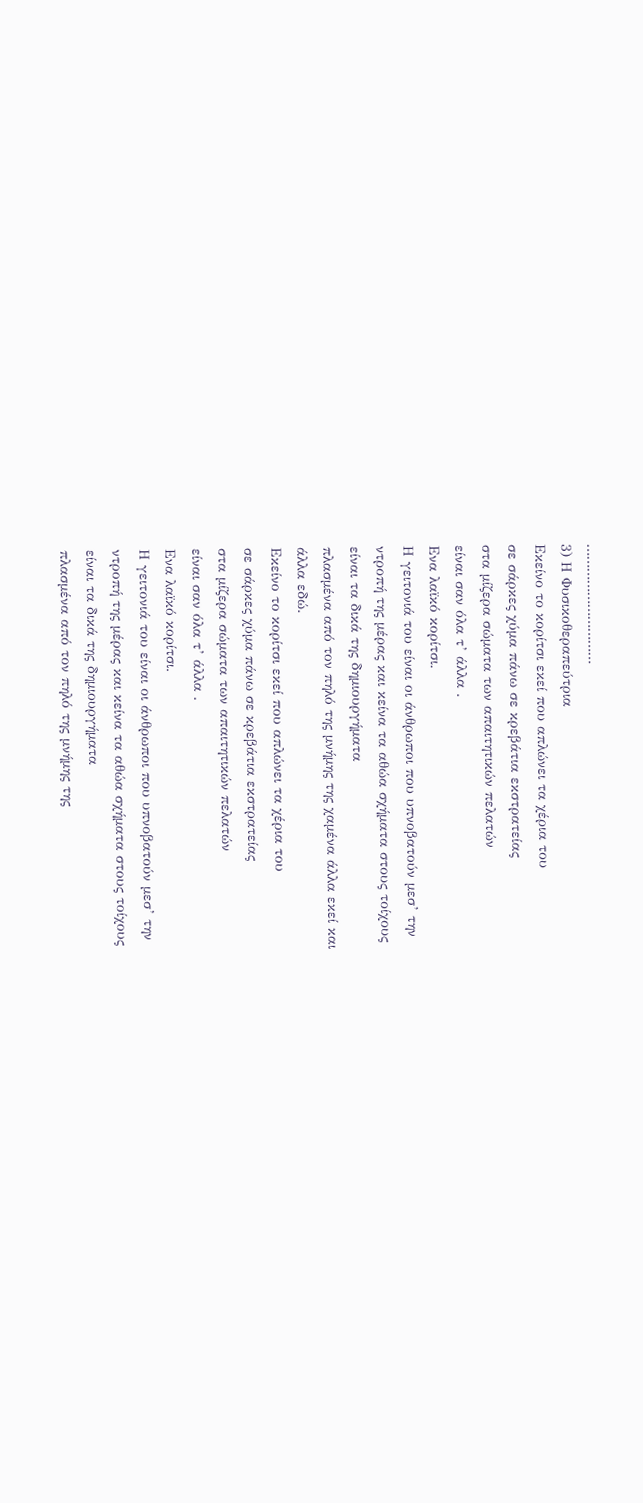…………………………
3) Η Φυσικοθεραπεύτρια
Εκείνο το κορίτσι εκεί που απλώνει τα χέρια του
σε σάρκες χύμα πάνω σε κρεβάτια εκστρατείας
στα μίζερα σώματα των απαιτητικών πελατών
είναι σαν όλα τ’ άλλα .
Ενα λαϊκό κορίτσι.
Η γειτονιά του είναι οι άνθρωποι που υπνοβατούν μεσ’ την
ντροπή της μέρας και κείνα τα αθώα σχήματα στους τοίχους
είναι τα δικά της δημιουργήματα
πλασμένα από τον πηλό της μνήμης της χαμένα άλλα εκεί και
άλλα εδώ.
Εκείνο το κορίτσι εκεί που απλώνει τα χέρια του
σε σάρκες χύμα πάνω σε κρεβάτια εκστρατείας
στα μίζερα σώματα των απαιτητικών πελατών
είναι σαν όλα τ’ άλλα .
Ενα λαϊκό κορίτσι.
Η γειτονιά του είναι οι άνθρωποι που υπνοβατούν μεσ’ την
ντροπή της μέρας και κείνα τα αθώα σχήματα στους τοίχους
είναι τα δικά της δημιουργήματα
πλασμένα από τον πηλό της μνήμης της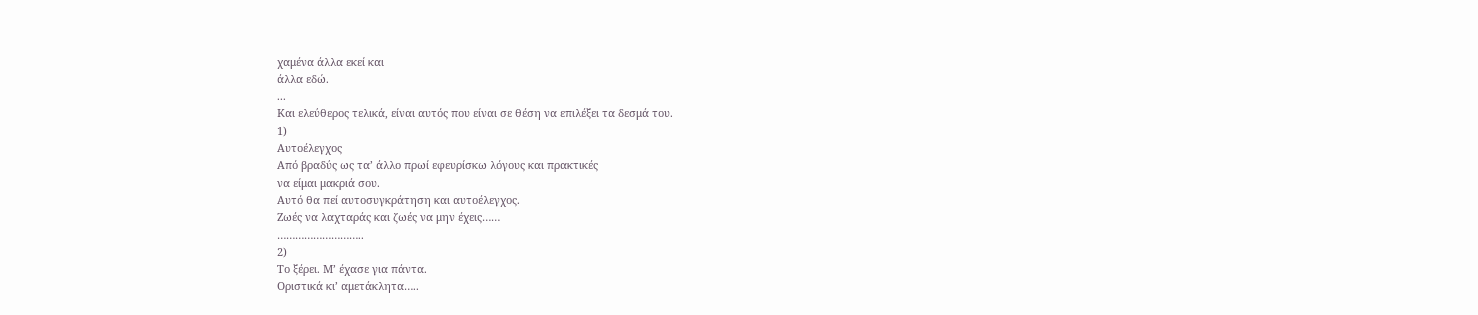χαμένα άλλα εκεί και
άλλα εδώ.
...
Και ελεύθερος τελικά, είναι αυτός που είναι σε θέση να επιλέξει τα δεσμά του.
1)
Αυτοέλεγχος
Από βραδύς ως τα’ άλλο πρωί εφευρίσκω λόγους και πρακτικές
να είμαι μακριά σου.
Αυτό θα πεί αυτοσυγκράτηση και αυτοέλεγχος.
Ζωές να λαχταράς και ζωές να μην έχεις……
………………………..
2)
Το ξέρει. Μ’ έχασε για πάντα.
Οριστικά κι’ αμετάκλητα…..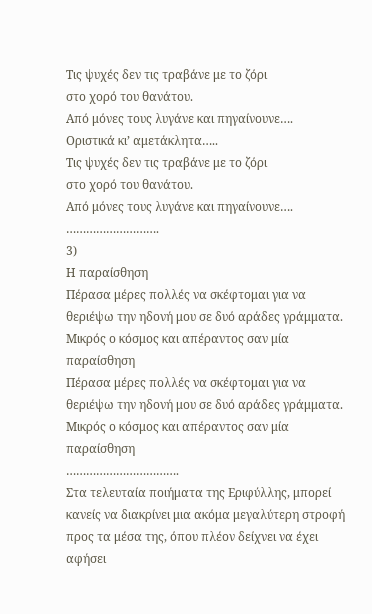Τις ψυχές δεν τις τραβάνε με το ζόρι
στο χορό του θανάτου.
Από μόνες τους λυγάνε και πηγαίνουνε….
Οριστικά κι’ αμετάκλητα…..
Τις ψυχές δεν τις τραβάνε με το ζόρι
στο χορό του θανάτου.
Από μόνες τους λυγάνε και πηγαίνουνε….
……………………….
3)
Η παραίσθηση
Πέρασα μέρες πολλές να σκέφτομαι για να
θεριέψω την ηδονή μου σε δυό αράδες γράμματα.
Μικρός ο κόσμος και απέραντος σαν μία παραίσθηση
Πέρασα μέρες πολλές να σκέφτομαι για να
θεριέψω την ηδονή μου σε δυό αράδες γράμματα.
Μικρός ο κόσμος και απέραντος σαν μία παραίσθηση
…………………………….
Στα τελευταία ποιήματα της Εριφύλλης, μπορεί κανείς να διακρίνει μια ακόμα μεγαλύτερη στροφή προς τα μέσα της, όπου πλέον δείχνει να έχει αφήσει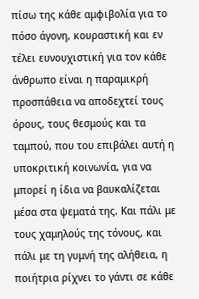πίσω της κάθε αμφιβολία για το πόσο άγονη, κουραστική και εν τέλει ευνουχιστική για τον κάθε άνθρωπο είναι η παραμικρή προσπάθεια να αποδεχτεί τους όρους, τους θεσμούς και τα ταμπού, που του επιβάλει αυτή η υποκριτική κοινωνία, για να μπορεί η ίδια να βαυκαλίζεται μέσα στα ψεματά της. Και πάλι με τους χαμηλούς της τόνους, και πάλι με τη γυμνή της αλήθεια, η ποιήτρια ρίχνει το γάντι σε κάθε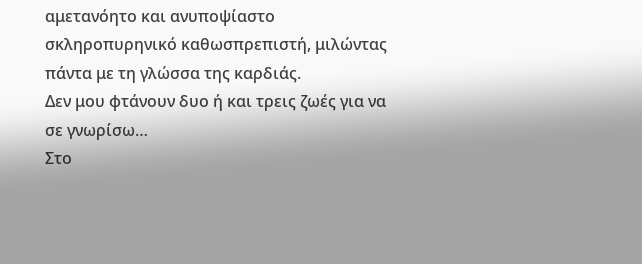αμετανόητο και ανυποψίαστο σκληροπυρηνικό καθωσπρεπιστή, μιλώντας πάντα με τη γλώσσα της καρδιάς.
Δεν μου φτάνουν δυο ή και τρεις ζωές για να σε γνωρίσω…
Στο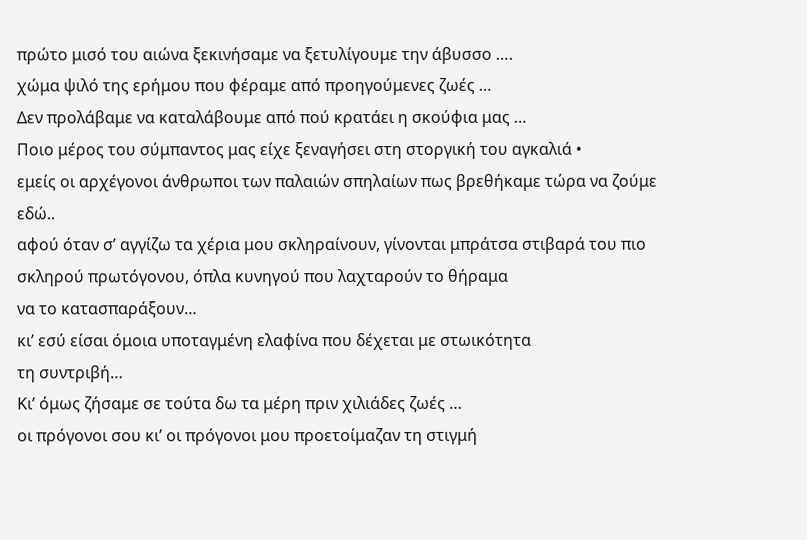πρώτο μισό του αιώνα ξεκινήσαμε να ξετυλίγουμε την άβυσσο ….
χώμα ψιλό της ερήμου που φέραμε από προηγούμενες ζωές …
Δεν προλάβαμε να καταλάβουμε από πού κρατάει η σκούφια μας …
Ποιο μέρος του σύμπαντος μας είχε ξεναγήσει στη στοργική του αγκαλιά •
εμείς οι αρχέγονοι άνθρωποι των παλαιών σπηλαίων πως βρεθήκαμε τώρα να ζούμε εδώ..
αφού όταν σ’ αγγίζω τα χέρια μου σκληραίνουν, γίνονται μπράτσα στιβαρά του πιο σκληρού πρωτόγονου, όπλα κυνηγού που λαχταρούν το θήραμα
να το κατασπαράξουν…
κι’ εσύ είσαι όμοια υποταγμένη ελαφίνα που δέχεται με στωικότητα
τη συντριβή…
Κι’ όμως ζήσαμε σε τούτα δω τα μέρη πριν χιλιάδες ζωές …
οι πρόγονοι σου κι’ οι πρόγονοι μου προετοίμαζαν τη στιγμή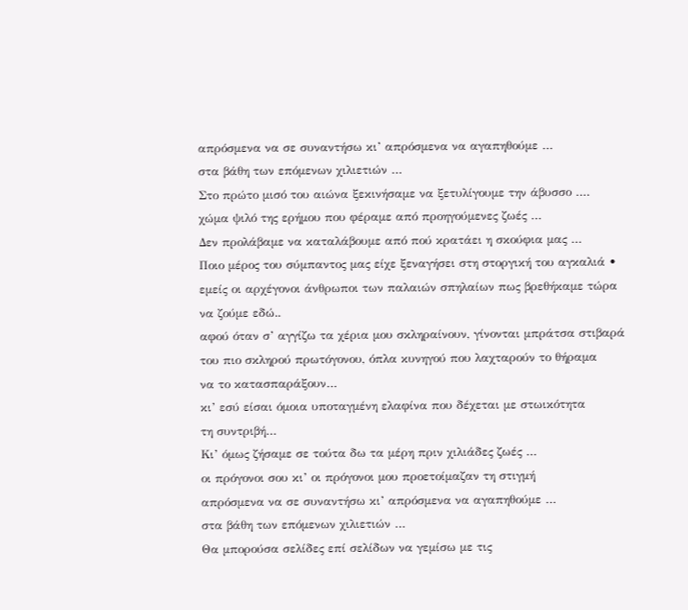απρόσμενα να σε συναντήσω κι’ απρόσμενα να αγαπηθούμε …
στα βάθη των επόμενων χιλιετιών …
Στο πρώτο μισό του αιώνα ξεκινήσαμε να ξετυλίγουμε την άβυσσο ….
χώμα ψιλό της ερήμου που φέραμε από προηγούμενες ζωές …
Δεν προλάβαμε να καταλάβουμε από πού κρατάει η σκούφια μας …
Ποιο μέρος του σύμπαντος μας είχε ξεναγήσει στη στοργική του αγκαλιά •
εμείς οι αρχέγονοι άνθρωποι των παλαιών σπηλαίων πως βρεθήκαμε τώρα να ζούμε εδώ..
αφού όταν σ’ αγγίζω τα χέρια μου σκληραίνουν, γίνονται μπράτσα στιβαρά του πιο σκληρού πρωτόγονου, όπλα κυνηγού που λαχταρούν το θήραμα
να το κατασπαράξουν…
κι’ εσύ είσαι όμοια υποταγμένη ελαφίνα που δέχεται με στωικότητα
τη συντριβή…
Κι’ όμως ζήσαμε σε τούτα δω τα μέρη πριν χιλιάδες ζωές …
οι πρόγονοι σου κι’ οι πρόγονοι μου προετοίμαζαν τη στιγμή
απρόσμενα να σε συναντήσω κι’ απρόσμενα να αγαπηθούμε …
στα βάθη των επόμενων χιλιετιών …
Θα μπορούσα σελίδες επί σελίδων να γεμίσω με τις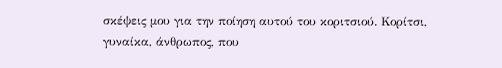σκέψεις μου για την ποίηση αυτού του κοριτσιού. Κορίτσι, γυναίκα, άνθρωπος, που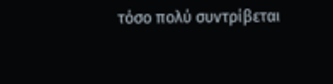τόσο πολύ συντρίβεται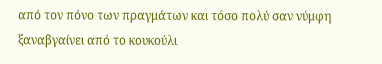από τον πόνο των πραγμάτων και τόσο πολύ σαν νύμφη ξαναβγαίνει από το κουκούλι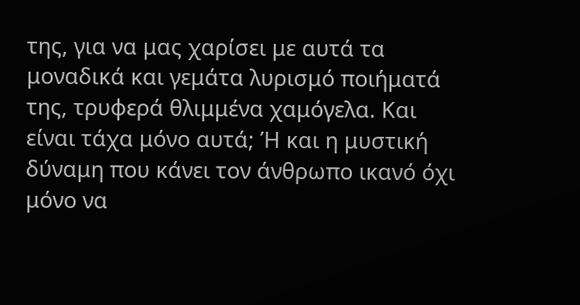της, για να μας χαρίσει με αυτά τα μοναδικά και γεμάτα λυρισμό ποιήματά της, τρυφερά θλιμμένα χαμόγελα. Και είναι τάχα μόνο αυτά; Ή και η μυστική δύναμη που κάνει τον άνθρωπο ικανό όχι μόνο να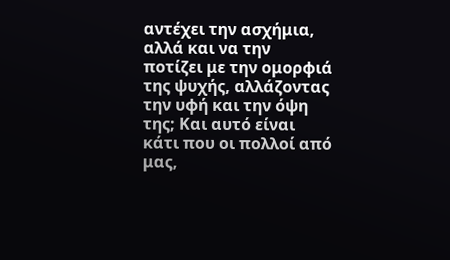αντέχει την ασχήμια, αλλά και να την ποτίζει με την ομορφιά της ψυχής, αλλάζοντας την υφή και την όψη της; Και αυτό είναι κάτι που οι πολλοί από μας,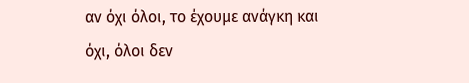αν όχι όλοι, το έχουμε ανάγκη και όχι, όλοι δεν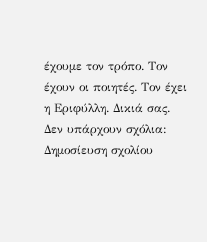έχουμε τον τρόπο. Τον έχουν οι ποιητές. Τον έχει η Εριφύλλη. Δικιά σας.
Δεν υπάρχουν σχόλια:
Δημοσίευση σχολίου